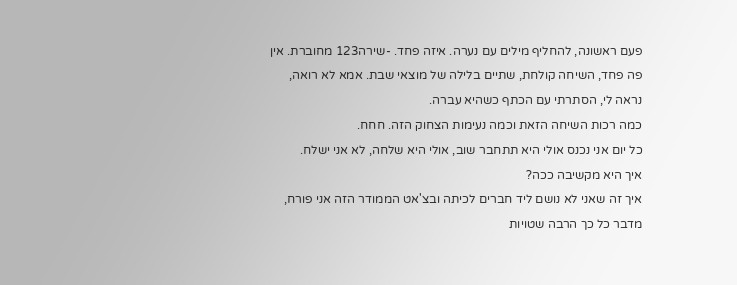פעם ראשונה, להחליף מילים עם נערה. איזה פחד. -שירה123 מחוברת. אין פה פחד, השיחה קולחת, שתיים בלילה של מוצאי שבת. אמא לא רואה, נראה לי, הסתרתי עם הכתף כשהיא עברה.
כמה רכות השיחה הזאת וכמה נעימות הצחוק הזה. חחח.
כל יום אני נכנס אולי היא תתחבר שוב, אולי היא שלחה, לא אני ישלח.
איך היא מקשיבה ככה?
איך זה שאני לא נושם ליד חברים לכיתה ובצ'אט הממודר הזה אני פורח, מדבר כל כך הרבה שטויות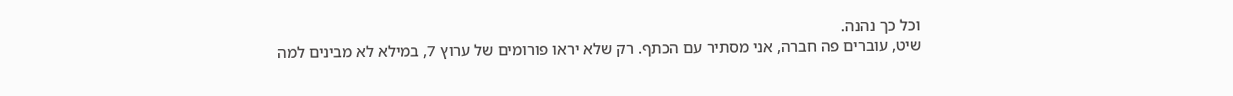וכל כך נהנה.
שיט, עוברים פה חברה, אני מסתיר עם הכתף. רק שלא יראו פורומים של ערוץ 7, במילא לא מבינים למה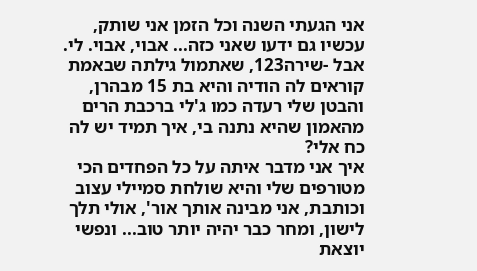אני הגעתי השנה וכל הזמן אני שותק, עכשיו גם ידעו שאני כזה... אבוי, אבוי. לי. אבל -שירה123, שאתמול גילתה שבאמת קוראים לה הודיה והיא בת 15 מבהרן, והבטן שלי רעדה כמו ג'לי ברכבת הרים מהאמון שהיא נתנה בי, איך תמיד יש לה כח אלי?
איך אני מדבר איתה על כל הפחדים הכי מטורפים שלי והיא שולחת סמיילי עצוב וכותבת, אני מבינה אותך אור', אולי תלך לישון, ומחר כבר יהיה יותר טוב... ונפשי יוצאת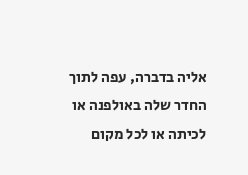אליה בדברה, עפה לתוך החדר שלה באולפנה או לכיתה או לכל מקום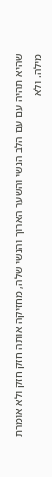שהיא תהיה עם עם הלב הנשי והשער הארוך והנשי שלה, מחזיקה אותה חזק חזק ולא אומרת מילה. ולא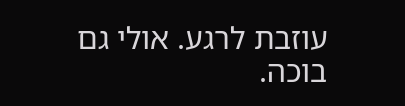עוזבת לרגע. אולי גם בוכה.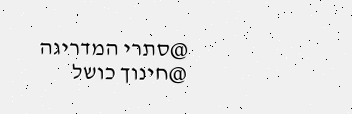@סתרי המדריגה
@חינוך כושל